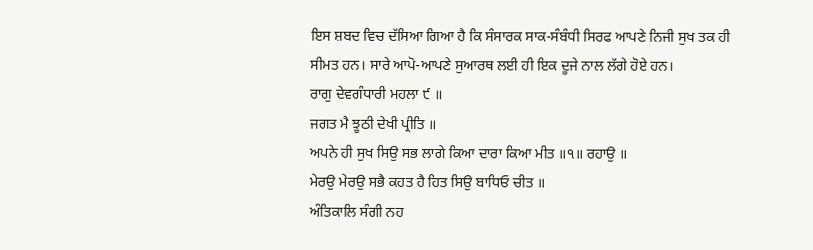ਇਸ ਸ਼ਬਦ ਵਿਚ ਦੱਸਿਆ ਗਿਆ ਹੈ ਕਿ ਸੰਸਾਰਕ ਸਾਕ-ਸੰਬੰਧੀ ਸਿਰਫ ਆਪਣੇ ਨਿਜੀ ਸੁਖ ਤਕ ਹੀ ਸੀਮਤ ਹਨ। ਸਾਰੇ ਆਪੋ-ਆਪਣੇ ਸੁਆਰਥ ਲਈ ਹੀ ਇਕ ਦੂਜੇ ਨਾਲ ਲੱਗੇ ਹੋਏ ਹਨ।
ਰਾਗੁ ਦੇਵਗੰਧਾਰੀ ਮਹਲਾ ੯ ॥
ਜਗਤ ਮੈ ਝੂਠੀ ਦੇਖੀ ਪ੍ਰੀਤਿ ॥
ਅਪਨੇ ਹੀ ਸੁਖ ਸਿਉ ਸਭ ਲਾਗੇ ਕਿਆ ਦਾਰਾ ਕਿਆ ਮੀਤ ॥੧॥ ਰਹਾਉ ॥
ਮੇਰਉ ਮੇਰਉ ਸਭੈ ਕਹਤ ਹੈ ਹਿਤ ਸਿਉ ਬਾਧਿਓ ਚੀਤ ॥
ਅੰਤਿਕਾਲਿ ਸੰਗੀ ਨਹ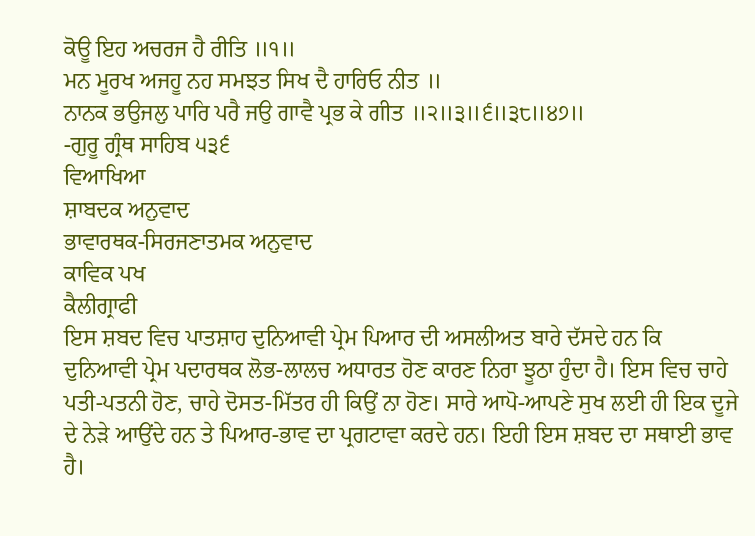ਕੋਊ ਇਹ ਅਚਰਜ ਹੈ ਰੀਤਿ ॥੧॥
ਮਨ ਮੂਰਖ ਅਜਹੂ ਨਹ ਸਮਝਤ ਸਿਖ ਦੈ ਹਾਰਿਓ ਨੀਤ ॥
ਨਾਨਕ ਭਉਜਲੁ ਪਾਰਿ ਪਰੈ ਜਉ ਗਾਵੈ ਪ੍ਰਭ ਕੇ ਗੀਤ ॥੨॥੩॥੬॥੩੮॥੪੭॥
-ਗੁਰੂ ਗ੍ਰੰਥ ਸਾਹਿਬ ੫੩੬
ਵਿਆਖਿਆ
ਸ਼ਾਬਦਕ ਅਨੁਵਾਦ
ਭਾਵਾਰਥਕ-ਸਿਰਜਣਾਤਮਕ ਅਨੁਵਾਦ
ਕਾਵਿਕ ਪਖ
ਕੈਲੀਗ੍ਰਾਫੀ
ਇਸ ਸ਼ਬਦ ਵਿਚ ਪਾਤਸ਼ਾਹ ਦੁਨਿਆਵੀ ਪ੍ਰੇਮ ਪਿਆਰ ਦੀ ਅਸਲੀਅਤ ਬਾਰੇ ਦੱਸਦੇ ਹਨ ਕਿ ਦੁਨਿਆਵੀ ਪ੍ਰੇਮ ਪਦਾਰਥਕ ਲੋਭ-ਲਾਲਚ ਅਧਾਰਤ ਹੋਣ ਕਾਰਣ ਨਿਰਾ ਝੂਠਾ ਹੁੰਦਾ ਹੈ। ਇਸ ਵਿਚ ਚਾਹੇ ਪਤੀ-ਪਤਨੀ ਹੋਣ, ਚਾਹੇ ਦੋਸਤ-ਮਿੱਤਰ ਹੀ ਕਿਉਂ ਨਾ ਹੋਣ। ਸਾਰੇ ਆਪੋ-ਆਪਣੇ ਸੁਖ ਲਈ ਹੀ ਇਕ ਦੂਜੇ ਦੇ ਨੇੜੇ ਆਉਂਦੇ ਹਨ ਤੇ ਪਿਆਰ-ਭਾਵ ਦਾ ਪ੍ਰਗਟਾਵਾ ਕਰਦੇ ਹਨ। ਇਹੀ ਇਸ ਸ਼ਬਦ ਦਾ ਸਥਾਈ ਭਾਵ ਹੈ।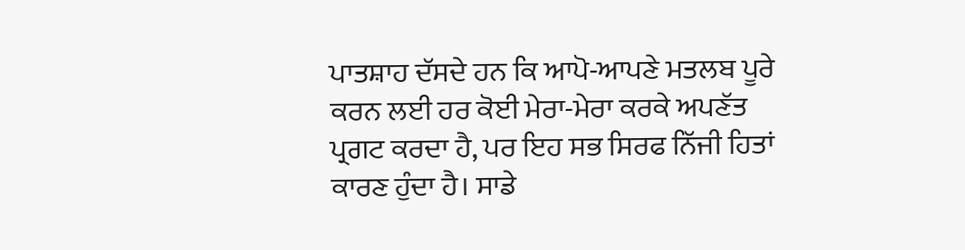ਪਾਤਸ਼ਾਹ ਦੱਸਦੇ ਹਨ ਕਿ ਆਪੋ-ਆਪਣੇ ਮਤਲਬ ਪੂਰੇ ਕਰਨ ਲਈ ਹਰ ਕੋਈ ਮੇਰਾ-ਮੇਰਾ ਕਰਕੇ ਅਪਣੱਤ ਪ੍ਰਗਟ ਕਰਦਾ ਹੈ, ਪਰ ਇਹ ਸਭ ਸਿਰਫ ਨਿੱਜੀ ਹਿਤਾਂ ਕਾਰਣ ਹੁੰਦਾ ਹੈ। ਸਾਡੇ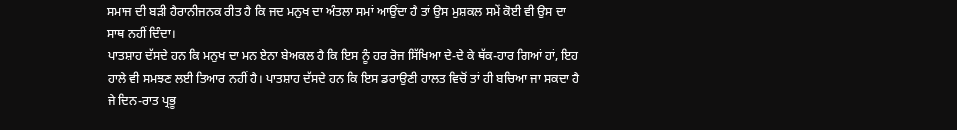ਸਮਾਜ ਦੀ ਬੜੀ ਹੈਰਾਨੀਜਨਕ ਰੀਤ ਹੈ ਕਿ ਜਦ ਮਨੁਖ ਦਾ ਅੰਤਲਾ ਸਮਾਂ ਆਉਂਦਾ ਹੈ ਤਾਂ ਉਸ ਮੁਸ਼ਕਲ ਸਮੇਂ ਕੋਈ ਵੀ ਉਸ ਦਾ ਸਾਥ ਨਹੀਂ ਦਿੰਦਾ।
ਪਾਤਸ਼ਾਹ ਦੱਸਦੇ ਹਨ ਕਿ ਮਨੁਖ ਦਾ ਮਨ ਏਨਾ ਬੇਅਕਲ ਹੈ ਕਿ ਇਸ ਨੂੰ ਹਰ ਰੋਜ ਸਿੱਖਿਆ ਦੇ-ਦੇ ਕੇ ਥੱਕ-ਹਾਰ ਗਿਆਂ ਹਾਂ, ਇਹ ਹਾਲੇ ਵੀ ਸਮਝਣ ਲਈ ਤਿਆਰ ਨਹੀਂ ਹੈ। ਪਾਤਸ਼ਾਹ ਦੱਸਦੇ ਹਨ ਕਿ ਇਸ ਡਰਾਉਣੀ ਹਾਲਤ ਵਿਚੋਂ ਤਾਂ ਹੀ ਬਚਿਆ ਜਾ ਸਕਦਾ ਹੈ ਜੇ ਦਿਨ-ਰਾਤ ਪ੍ਰਭੂ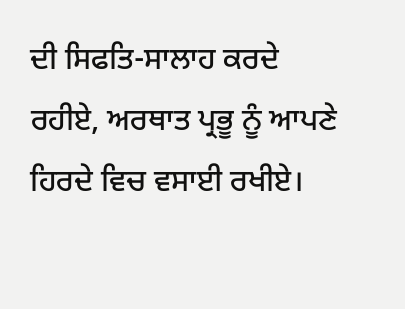ਦੀ ਸਿਫਤਿ-ਸਾਲਾਹ ਕਰਦੇ ਰਹੀਏ, ਅਰਥਾਤ ਪ੍ਰਭੂ ਨੂੰ ਆਪਣੇ ਹਿਰਦੇ ਵਿਚ ਵਸਾਈ ਰਖੀਏ।